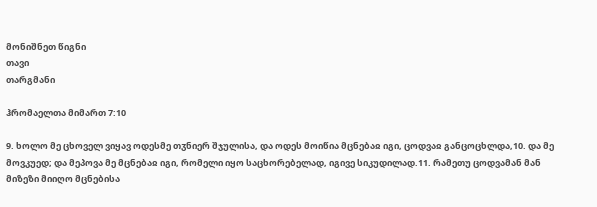მონიშნეთ წიგნი
თავი
თარგმანი

ჰრომაელთა მიმართ 7:10

9. ხოლო მე ცხოველ ვიყავ ოდესმე თჳნიერ შჯულისა, და ოდეს მოიწია მცნებაჲ იგი, ცოდვაჲ განცოცხლდა,10. და მე მოვკუედ; და მეპოვა მე მცნებაჲ იგი, რომელი იყო საცხორებელად, იგივე სიკუდილად.11. რამეთუ ცოდვამან მან მიზეზი მიიღო მცნებისა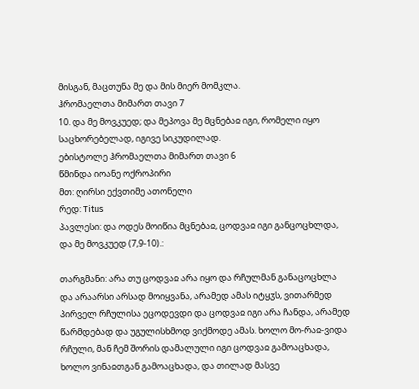მისგან, მაცთუნა მე და მის მიერ მომკლა.
ჰრომაელთა მიმართ თავი 7
10. და მე მოვკუედ; და მეპოვა მე მცნებაჲ იგი, რომელი იყო საცხორებელად, იგივე სიკუდილად.
ებისტოლე ჰრომაელთა მიმართ თავი 6
წმინდა იოანე ოქროპირი
მთ: ღირსი ექვთიმე ათონელი
რედ: Titus
პავლესი: და ოდეს მოიწია მცნებაჲ, ცოდვაჲ იგი განცოცხლდა, და მე მოვკუედ (7,9-10).:

თარგმანი: არა თუ ცოდვაჲ არა იყო და რჩულმან განაცოცხლა და არაარსი არსად მოიყვანა, არამედ ამას იტყჳს, ვითარმედ პირველ რჩულისა ეცოდევდი და ცოდვაჲ იგი არა ჩანდა, არამედ წარმდებად და უგულისხმოდ ვიქმოდე ამას. ხოლო მო-რაჲ-ვიდა რჩული, მან ჩემ შორის დამალული იგი ცოდვაჲ გამოაცხადა, ხოლო ვინაჲთგან გამოაცხადა, და თილად მასვე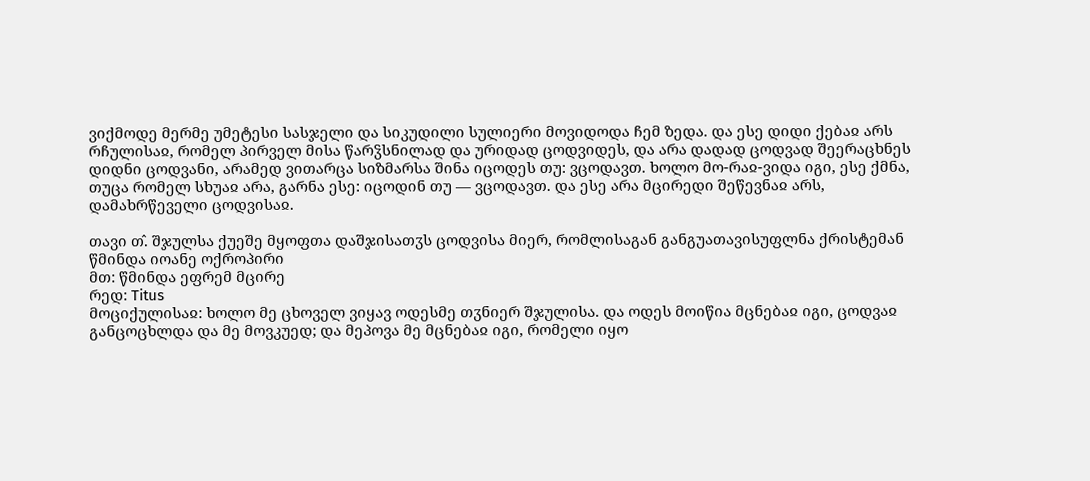ვიქმოდე მერმე უმეტესი სასჯელი და სიკუდილი სულიერი მოვიდოდა ჩემ ზედა. და ესე დიდი ქებაჲ არს რჩულისაჲ, რომელ პირველ მისა წარჴსნილად და ურიდად ცოდვიდეს, და არა დადად ცოდვად შეერაცხნეს დიდნი ცოდვანი, არამედ ვითარცა სიზმარსა შინა იცოდეს თუ: ვცოდავთ. ხოლო მო-რაჲ-ვიდა იგი, ესე ქმნა, თუცა რომელ სხუაჲ არა, გარნა ესე: იცოდინ თუ — ვცოდავთ. და ესე არა მცირედი შეწევნაჲ არს, დამახრწეველი ცოდვისაჲ.

თავი თ̂. შჯულსა ქუეშე მყოფთა დაშჯისათჳს ცოდვისა მიერ, რომლისაგან განგუათავისუფლნა ქრისტემან
წმინდა იოანე ოქროპირი
მთ: წმინდა ეფრემ მცირე
რედ: Titus
მოციქულისაჲ: ხოლო მე ცხოველ ვიყავ ოდესმე თჳნიერ შჯულისა. და ოდეს მოიწია მცნებაჲ იგი, ცოდვაჲ განცოცხლდა და მე მოვკუედ; და მეპოვა მე მცნებაჲ იგი, რომელი იყო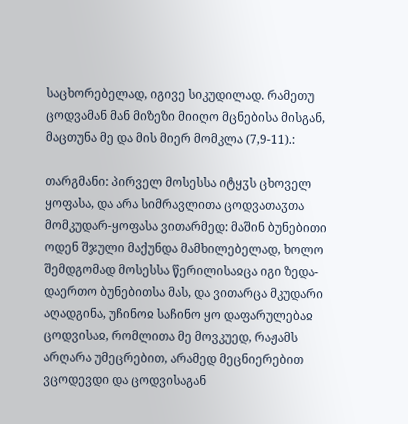საცხორებელად, იგივე სიკუდილად. რამეთუ ცოდვამან მან მიზეზი მიიღო მცნებისა მისგან, მაცთუნა მე და მის მიერ მომკლა (7,9-11).:

თარგმანი: პირველ მოსესსა იტყჳს ცხოველ ყოფასა, და არა სიმრავლითა ცოდვათაჳთა მომკუდარ-ყოფასა ვითარმედ: მაშინ ბუნებითი ოდენ შჯული მაქუნდა მამხილებელად, ხოლო შემდგომად მოსესსა წერილისაჲცა იგი ზედა-დაერთო ბუნებითსა მას, და ვითარცა მკუდარი აღადგინა, უჩინოჲ საჩინო ყო დაფარულებაჲ ცოდვისაჲ, რომლითა მე მოვკუედ, რაჟამს არღარა უმეცრებით, არამედ მეცნიერებით ვცოდევდი და ცოდვისაგან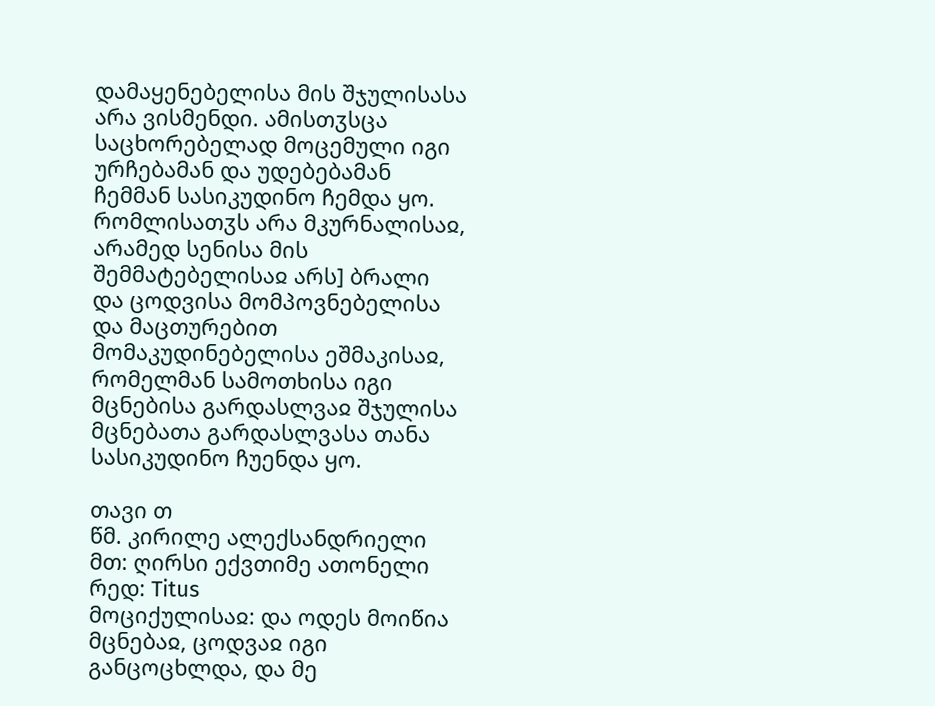დამაყენებელისა მის შჯულისასა არა ვისმენდი. ამისთჳსცა საცხორებელად მოცემული იგი ურჩებამან და უდებებამან ჩემმან სასიკუდინო ჩემდა ყო. რომლისათჳს არა მკურნალისაჲ, არამედ სენისა მის შემმატებელისაჲ არს] ბრალი და ცოდვისა მომპოვნებელისა და მაცთურებით მომაკუდინებელისა ეშმაკისაჲ, რომელმან სამოთხისა იგი მცნებისა გარდასლვაჲ შჯულისა მცნებათა გარდასლვასა თანა სასიკუდინო ჩუენდა ყო.

თავი თ
წმ. კირილე ალექსანდრიელი
მთ: ღირსი ექვთიმე ათონელი
რედ: Titus
მოციქულისაჲ: და ოდეს მოიწია მცნებაჲ, ცოდვაჲ იგი განცოცხლდა, და მე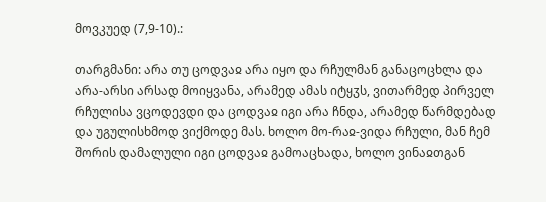მოვკუედ (7,9-10).:

თარგმანი: არა თუ ცოდვაჲ არა იყო და რჩულმან განაცოცხლა და არა-არსი არსად მოიყვანა, არამედ ამას იტყჳს, ვითარმედ პირველ რჩულისა ვცოდევდი და ცოდვაჲ იგი არა ჩნდა, არამედ წარმდებად და უგულისხმოდ ვიქმოდე მას. ხოლო მო-რაჲ-ვიდა რჩული, მან ჩემ შორის დამალული იგი ცოდვაჲ გამოაცხადა, ხოლო ვინაჲთგან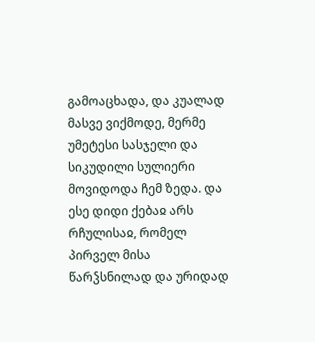გამოაცხადა, და კუალად მასვე ვიქმოდე, მერმე უმეტესი სასჯელი და სიკუდილი სულიერი მოვიდოდა ჩემ ზედა. და ესე დიდი ქებაჲ არს რჩულისაჲ, რომელ პირველ მისა წარჴსნილად და ურიდად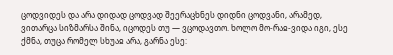ცოდვიდეს და არა დიდად ცოდვად შეერაცხნეს დიდნი ცოდვანი, არამედ, ვითარცა სიზმარსა შინა, იცოდეს თუ — ვცოდავთო. ხოლო მო-რაჲ-ვიდა იგი, ესე ქმნა, თუცა რომელ სხუაჲ არა, გარნა ესე: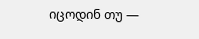იცოდინ თუ —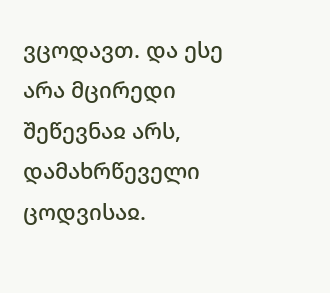ვცოდავთ. და ესე არა მცირედი შეწევნაჲ არს, დამახრწეველი ცოდვისაჲ.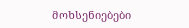მოხსენიებები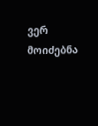ვერ მოიძებნა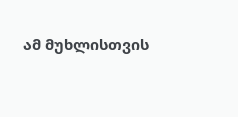ამ მუხლისთვის